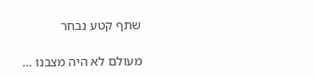שתף קטע נבחר

מעולם לא היה מצבנו …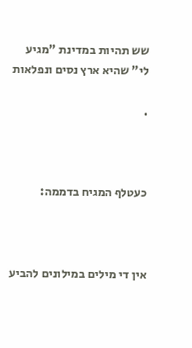שש תהיות במדינת "מגיע לי" שהיא ארץ נסים ונפלאות

.



כעטלף המגיח בדממה:



אין די מילים במילונים להביע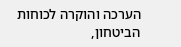הערכה והוקרה לכוחות הביטחון,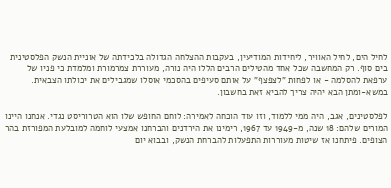לחיל הים, לחיל האוויר, ליחידות המודיעין, בעקבות ההצלחה הגדולה בלכידתה של אוניית הנשק הפלסטינית בים סוף. רק המחשבה שכל אחד מהטילים הרבים הללו היה נורה, מעוררת צמרמורת ומלמדת כי פניו של ערפאת להסלמה - או לפחות "לצפצף" על אותם סעיפים בהסכמי אוסלו שמגבילים את יכולתו הצבאית. במשא-ומתן הבא יהיה צריך להביא זאת בחשבון.

לפלסטינים, אגב, היה ממי ללמוד, וזו עוד הוכחה לאמירה: לוחם החופש שלו הוא הטרוריסט נגדי. אנחנו היינו המורים שלהם: 18 שנה, מ-1949 עד 1967, רימינו את הירדנים והברחנו אמצעי לוחמה למובלעת המפורזת בהר הצופים. פיתחנו אז שיטות מעוררות התפעלות להברחת הנשק, ובבוא יום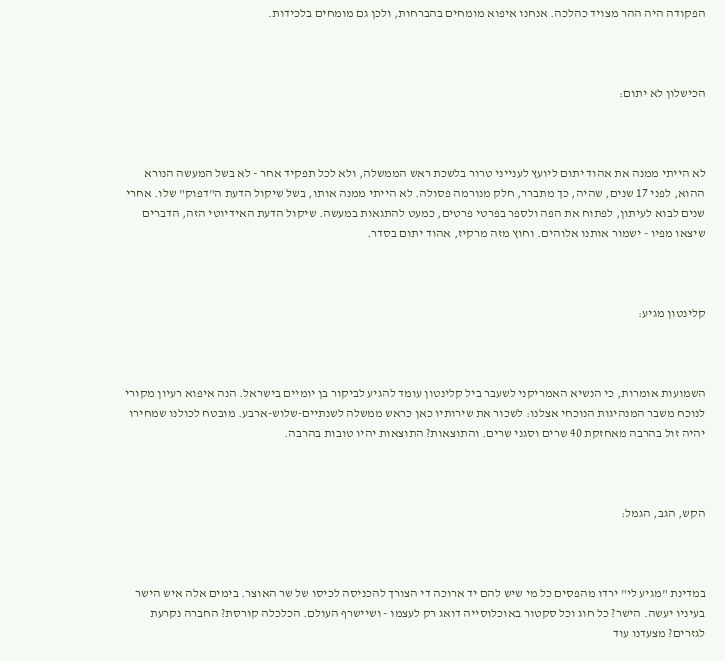הפקודה היה ההר מצויד כהלכה. אנחנו איפוא מומחים בהברחות, ולכן גם מומחים בלכידות.



הכישלון לא יתום:



לא הייתי ממנה את אהוד יתום ליועץ לענייני טרור בלשכת ראש הממשלה, ולא לכל תפקיד אחר - לא בשל המעשה הנורא ההוא, לפני 17 שנים, שהיה, כך מתברר, חלק מנורמה פסולה. לא הייתי ממנה אותו, בשל שיקול הדעת ה"דפוק" שלו. אחרי שנים לבוא לעיתון, לפתוח את הפה ולספר בפרטי פרטים, כמעט להתגאות במעשה. שיקול הדעת האידיוטי הזה, הדברים שיצאו מפיו - ישמור אותנו אלוהים. וחוץ מזה מרקיז, אהוד יתום בסדר.



קלינטון מגיע:



השמועות אומרות, כי הנשיא האמריקני לשעבר ביל קלינטון עומד להגיע לביקור בן יומיים בישראל. הנה איפוא רעיון מקורי לנוכח משבר המנהיגות הנוכחי אצלנו: לשכור את שירותיו כאן כראש ממשלה לשנתיים-שלוש-ארבע. מובטח לכולנו שמחירו יהיה זול בהרבה מאחזקת 40 שרים וסגני שרים. והתוצאות? התוצאות יהיו טובות בהרבה.



הקש, הגב, הגמל:



במדינת "מגיע לי" ירדו מהפסים כל מי שיש להם יד ארוכה די הצורך להכניסה לכיסו של שר האוצר. בימים אלה איש הישר בעיניו יעשה. הישר? כל חוג וכל סקטור באוכלוסייה דואג רק לעצמו - ושיישרף העולם. הכלכלה קורסת? החברה נקרעת לגזרים? מצעדנו עוד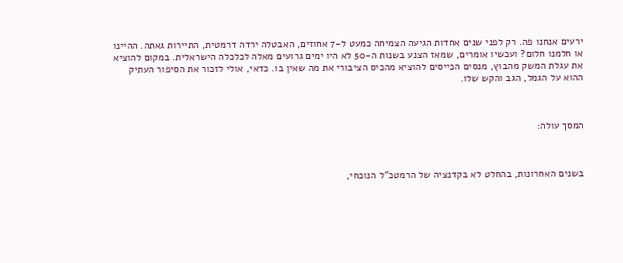ירעים אנחנו פה. רק לפני שנים אחדות הגיעה הצמיחה כמעט ל-7 אחוזים, האבטלה ירדה דרמטית, התיירות גאתה. ההיינו או חלמנו חלום? ועכשיו אומרים, שמאז הצנע בשנות ה-50 לא היו ימים גרועים מאלה לכלכלה הישראלית. במקום להוציא את עגלת המשק מהבוץ, מנסים הכייסים להוציא מהכיס הציבורי את מה שאין בו. כדאי, אולי לזכור את הסיפור העתיק ההוא על הגמל, הגב והקש שלו.



המסך עולה:



בשנים האחרונות, בהחלט לא בקדנציה של הרמטכ"ל הנוכחי,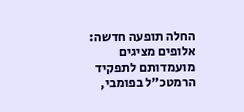החלה תופעה חדשה: אלופים מציגים מועמדותם לתפקיד הרמטכ"ל בפומבי,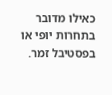כאילו מדובר בתחרות יופי או בפסטיבל זמר.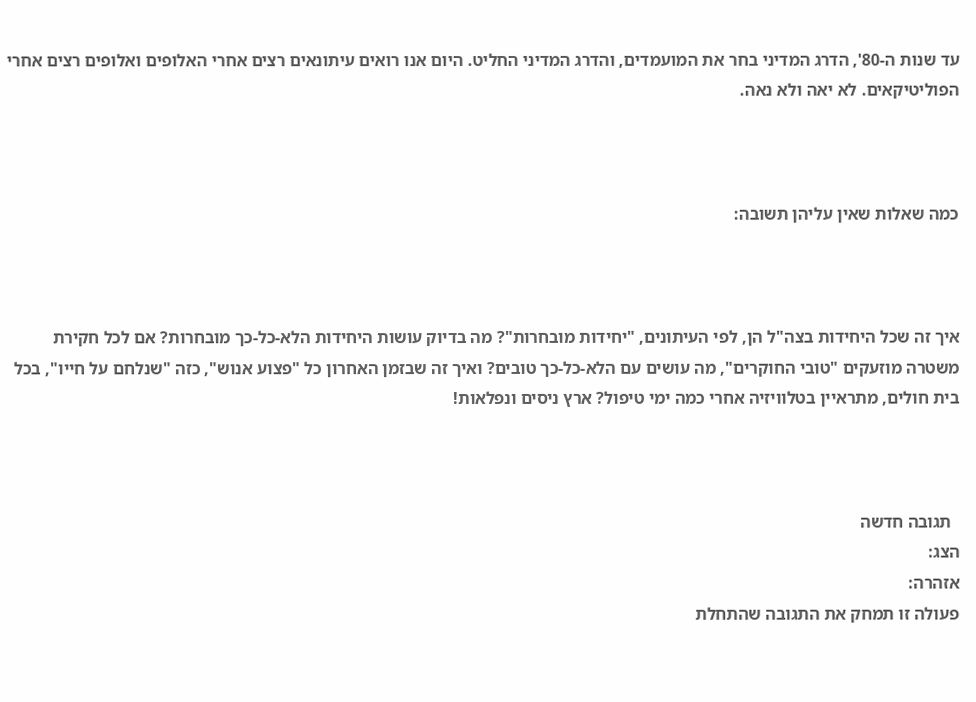עד שנות ה-80', הדרג המדיני בחר את המועמדים, והדרג המדיני החליט. היום אנו רואים עיתונאים רצים אחרי האלופים ואלופים רצים אחרי הפוליטיקאים. לא יאה ולא נאה.



כמה שאלות שאין עליהן תשובה:



איך זה שכל היחידות בצה"ל הן, לפי העיתונים, "יחידות מובחרות"? מה בדיוק עושות היחידות הלא-כל-כך מובחרות? אם לכל חקירת משטרה מוזעקים "טובי החוקרים", מה עושים עם הלא-כל-כך טובים? ואיך זה שבזמן האחרון כל "פצוע אנוש", כזה "שנלחם על חייו", בכל בית חולים, מתראיין בטלוויזיה אחרי כמה ימי טיפול? ארץ ניסים ונפלאות!



  תגובה חדשה
הצג:
אזהרה:
פעולה זו תמחק את התגובה שהתחלת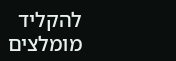להקליד
מומלצים